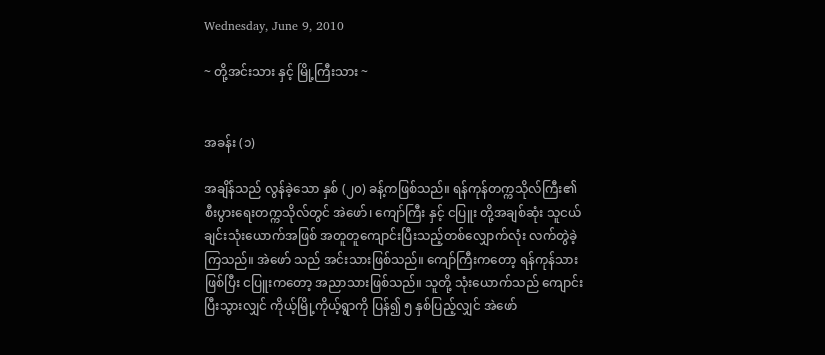Wednesday, June 9, 2010

~ တို့အင်းသား နှင့် မြို့ကြီးသား ~


အခန်း (၁)

အချိန်သည် လွန်ခဲ့သော နှစ် (၂၀) ခန့်ကဖြစ်သည်။ ရန်ကုန်တက္ကသိုလ်ကြီး၏ စီးပွားရေးတက္ကသိုလ်တွင် အဲဖော်၊ ကျော်ကြီး နှင့် ငပြူး တို့အချစ်ဆုံး သူငယ်ချင်းသုံးယောက်အဖြစ် အတူတူကျောင်းပြီးသည့်တစ်လျှောက်လုံး လက်တွဲခဲ့ကြသည်။ အဲဖော် သည် အင်းသားဖြစ်သည်။ ကျော်ကြီးကတော့ ရန်ကုန်သားဖြစ်ပြီး ငပြူးကတော့ အညာသားဖြစ်သည်။ သူတို့ သုံးယောက်သည် ကျောင်းပြီးသွားလျှင် ကိုယ့်မြို့ကိုယ့်ရွာကို ပြန်၍ ၅ နှစ်ပြည့်လျှင် အဲဖော်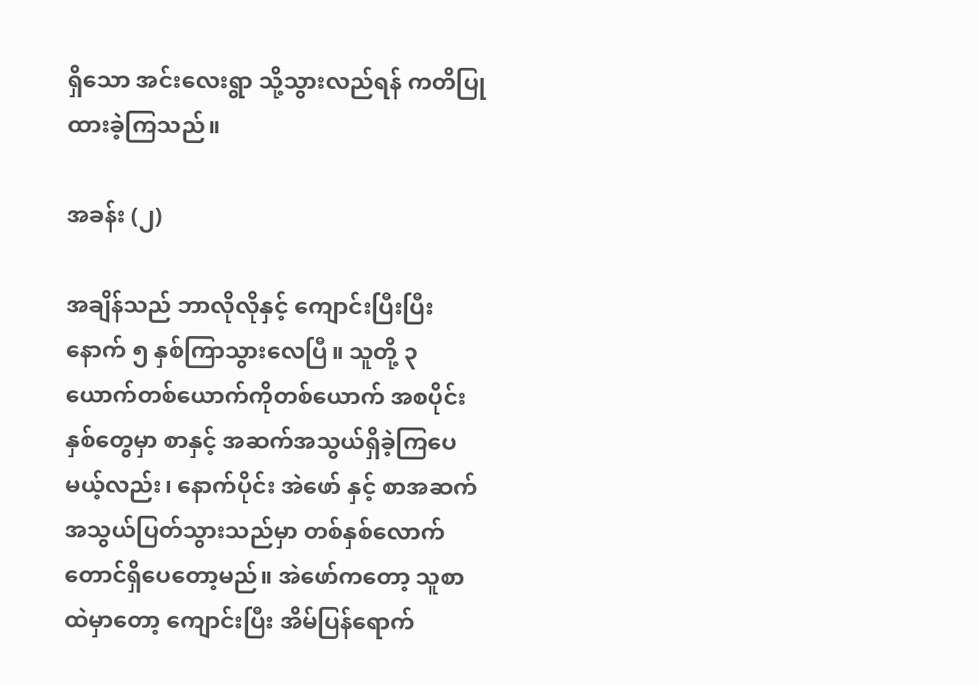ရှိသော အင်းလေးရွာ သို့သွားလည်ရန် ကတိပြုထားခဲ့ကြသည်။

အခန်း (၂)

အချိန်သည် ဘာလိုလိုနှင့် ကျောင်းပြီးပြီးနောက် ၅ နှစ်ကြာသွားလေပြီ။ သူတို့ ၃ ယောက်တစ်ယောက်ကိုတစ်ယောက် အစပိုင်းနှစ်တွေမှာ စာနှင့် အဆက်အသွယ်ရှိခဲ့ကြပေမယ့်လည်း၊ နောက်ပိုင်း အဲဖော် နှင့် စာအဆက်အသွယ်ပြတ်သွားသည်မှာ တစ်နှစ်လောက် တောင်ရှိပေတော့မည်။ အဲဖော်ကတော့ သူစာထဲမှာတော့ ကျောင်းပြီး အိမ်ပြန်ရောက်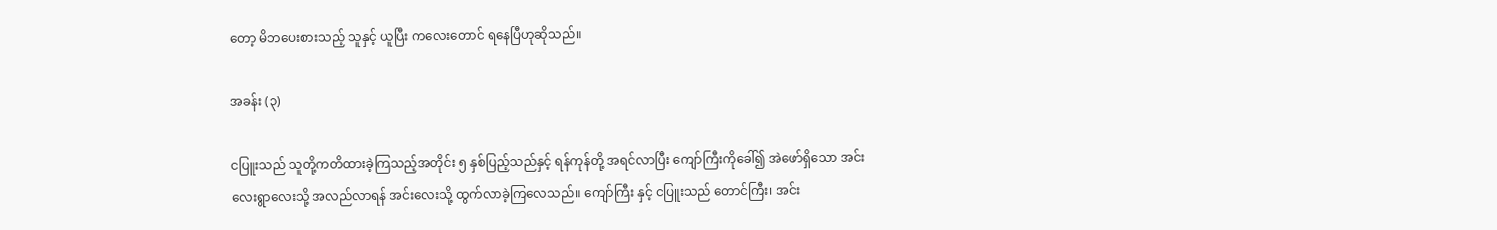တော့ မိဘပေးစားသည့် သူနှင့် ယူပြီး ကလေးတောင် ရနေပြီဟုဆိုသည်။

အခန်း (၃)

ငပြူးသည် သူတို့ကတိထားခဲ့ကြသည့်အတိုင်း ၅ နှစ်ပြည့်သည်နှင့် ရန်ကုန်တို့ အရင်လာပြီး ကျော်ကြီးကိုခေါ်၍ အဲဖော်ရှိသော အင်းလေးရွာလေးသို့ အလည်လာရန် အင်းလေးသို့ ထွက်လာခဲ့ကြလေသည်။ ကျော်ကြီး နှင့် ငပြူးသည် တောင်ကြီး၊ အင်း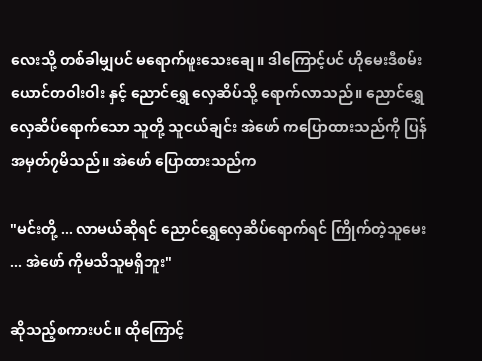လေးသို့ တစ်ခါမျှပင် မရောက်ဖူးသေးချေ။ ဒါကြောင့်ပင် ဟိုမေးဒီစမ်း ယောင်တဝါးဝါး နှင့် ညောင်ရွှေ လှေဆိပ်သို့ ရောက်လာသည်။ ညောင်ရွှေ လှေဆိပ်ရောက်သော သူတို့ သူငယ်ချင်း အဲဖော် ကပြောထားသည်ကို ပြန်အမှတ်၇မိသည်။ အဲဖော် ပြောထားသည်က

"မင်းတို့ ... လာမယ်ဆိုရင် ညောင်ရွှေလှေဆိပ်ရောက်ရင် ကြိုက်တဲ့သူမေး ... အဲဖော် ကိုမသိသူမရှိဘူး"

ဆိုသည့်စကားပင်။ ထိုကြောင့်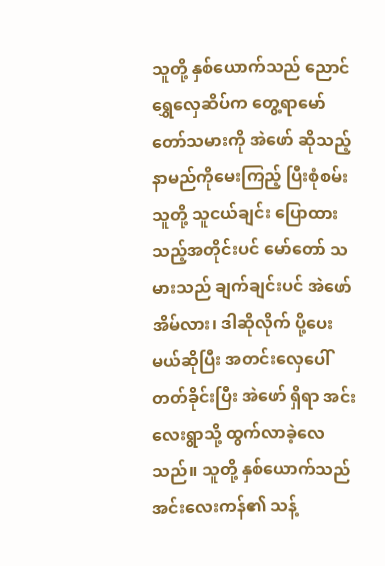သူတို့ နှစ်ယောက်သည် ညောင်ရွှေလှေဆိပ်က တွေ့ရာမော်တော်သမားကို အဲဖော် ဆိုသည့်နာမည်ကိုမေးကြည့် ပြီးစုံစမ်း သူတို့ သူငယ်ချင်း ပြောထားသည့်အတိုင်းပင် မော်တော် သမားသည် ချက်ချင်းပင် အဲဖော် အိမ်လား၊ ဒါဆိုလိုက် ပို့ပေးမယ်ဆိုပြီး အတင်းလှေပေါ်တတ်ခိုင်းပြီး အဲဖော် ရှိရာ အင်းလေးရွာသို့ ထွက်လာခဲ့လေသည်။ သူတို့ နှစ်ယောက်သည် အင်းလေးကန်၏ သန့်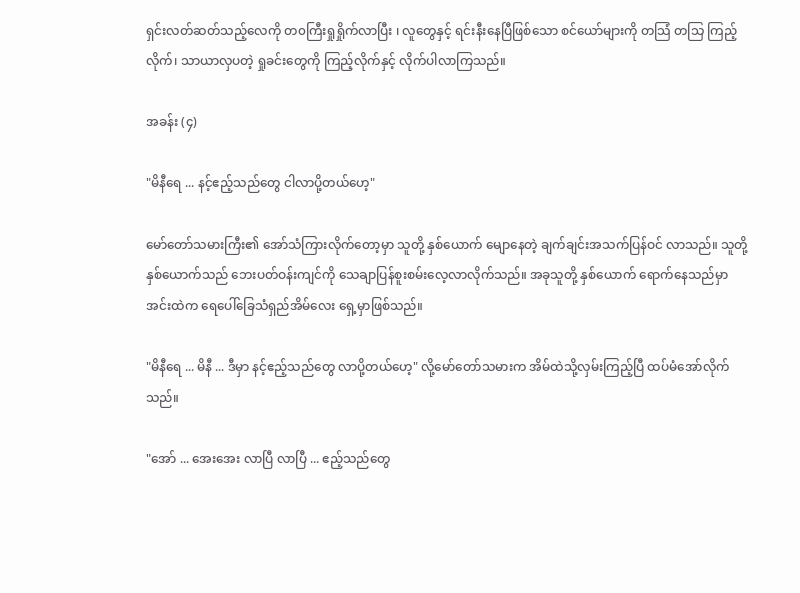ရှင်းလတ်ဆတ်သည့်လေကို တ၀ကြီးရှုရှိုက်လာပြီး ၊ လူတွေနှင့် ရင်းနီးနေပြီဖြစ်သော စင်ယော်များကို တသြံ တသြ ကြည့်လိုက်၊ သာယာလှပတဲ့ ရှုခင်းတွေကို ကြည့်လိုက်နှင့် လိုက်ပါလာကြသည်။

အခန်း (၄)

"မိနီရေ ... နင့်ဧည့်သည်တွေ ငါလာပို့တယ်ဟေ့"

မော်တော်သမားကြီး၏ အော်သံကြားလိုက်တော့မှာ သူတို့ နှစ်ယောက် မျောနေတဲ့ ချက်ချင်းအသက်ပြန်ဝင် လာသည်။ သူတို့နှစ်ယောက်သည် ဘေးပတ်ဝန်းကျင်ကို သေချာပြန်စူးစမ်းလေ့လာလိုက်သည်။ အခုသူတို့ နှစ်ယောက် ရောက်နေသည်မှာ အင်းထဲက ရေပေါ်ခြေသံရှည်အိမ်လေး ရှေ့မှာဖြစ်သည်။

"မိနီရေ ... မိနီ ... ဒီမှာ နင့်ဧည့်သည်တွေ လာပို့တယ်ဟေ့" လို့မော်တော်သမားက အိမ်ထဲသို့လှမ်းကြည့်ပြီ ထပ်မံအော်လိုက်သည်။

"အော် ... အေးအေး လာပြီ လာပြီ ... ဧည့်သည်တွေ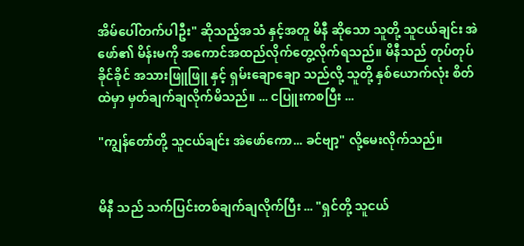အိမ်ပေါ်တက်ပါဦး" ဆိုသည့်အသံ နှင့်အတူ မိနီ ဆိုသော သူတို့ သူငယ်ချင်း အဲဖော်၏ မိန်းမကို အကောင်အထည်လိုက်တွေ့လိုက်ရသည်။ မိနီသည် တုပ်တုပ်ခိုင်ခိုင် အသားဖြူဖြူ နှင့် ရှမ်းချောချော သည်လို့ သူတို့ နှစ်ယောက်လုံး စိတ်ထဲမှာ မှတ်ချက်ချလိုက်မိသည်။ ... ငပြူးကစပြီး ...

"ကျွန်တော်တို့ သူငယ်ချင်း အဲဖော်ကော... ခင်ဗျာ့" လို့မေးလိုက်သည်။


မိနီ သည် သက်ပြင်းတစ်ချက်ချလိုက်ပြီး ... "ရှင်တို့ သူငယ်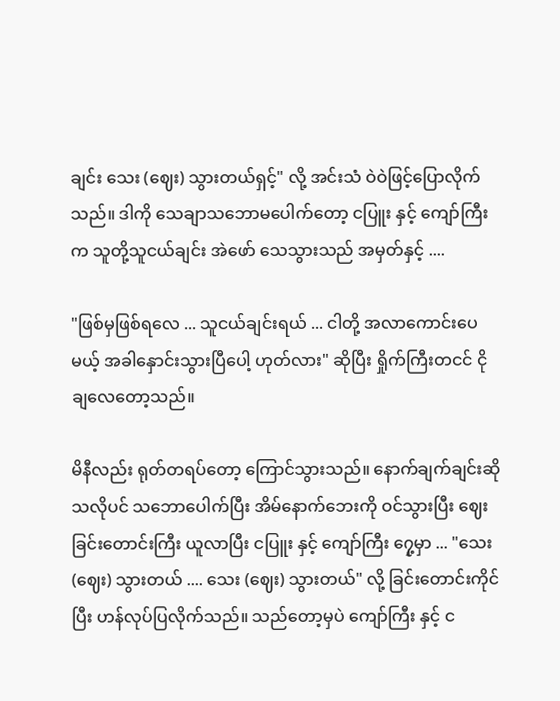ချင်း သေး (ဈေး) သွားတယ်ရှင့်" လို့ အင်းသံ ဝဲဝဲဖြင့်ပြောလိုက်သည်။ ဒါကို သေချာသဘောမပေါက်တော့ ငပြူး နှင့် ကျော်ကြီးက သူတို့သူငယ်ချင်း အဲဖော် သေသွားသည် အမှတ်နှင့် ....

"ဖြစ်မှဖြစ်ရလေ ... သူငယ်ချင်းရယ် ... ငါတို့ အလာကောင်းပေမယ့် အခါနှောင်းသွားပြီပေါ့ ဟုတ်လား" ဆိုပြီး ရှိုက်ကြီးတငင် ငိုချလေတော့သည်။

မိနီလည်း ရုတ်တရပ်တော့ ကြောင်သွားသည်။ နောက်ချက်ချင်းဆိုသလိုပင် သဘောပေါက်ပြီး အိမ်နောက်ဘေးကို ဝင်သွားပြီး ဈေးခြင်းတောင်းကြီး ယူလာပြီး ငပြူး နှင့် ကျော်ကြီး ၇ှေ့မှာ ... "သေး(ဈေး) သွားတယ် .... သေး (ဈေး) သွားတယ်" လို့ ခြင်းတောင်းကိုင်ပြီး ဟန်လုပ်ပြလိုက်သည်။ သည်တော့မှပဲ ကျော်ကြီး နှင့် င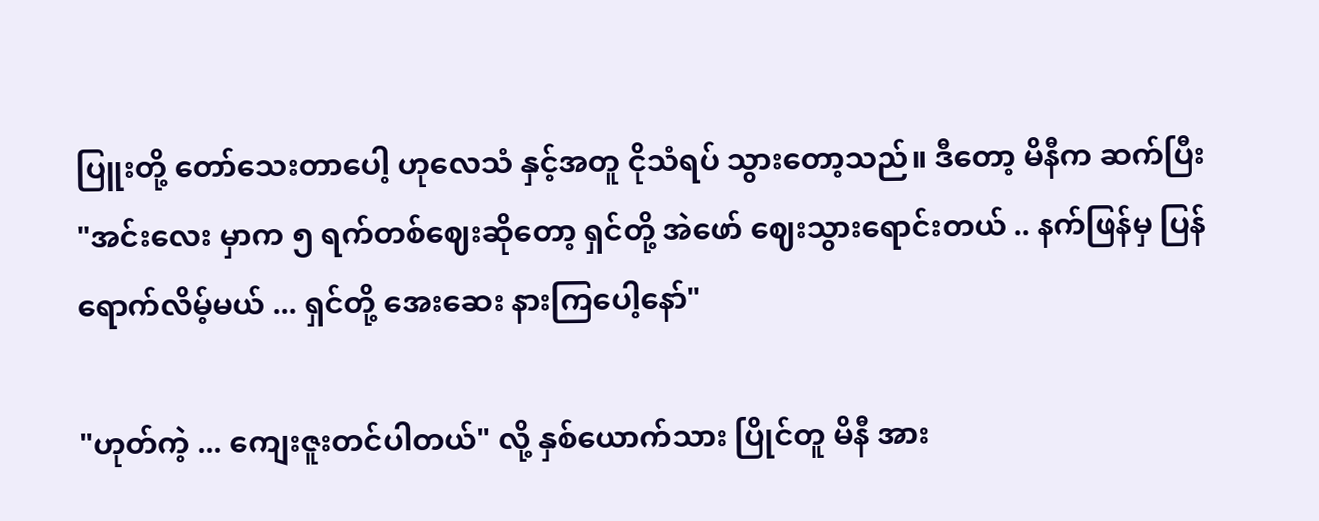ပြူးတို့ တော်သေးတာပေါ့ ဟုလေသံ နှင့်အတူ ငိုသံရပ် သွားတော့သည်။ ဒီတော့ မိနီက ဆက်ပြီး "အင်းလေး မှာက ၅ ရက်တစ်ဈေးဆိုတော့ ရှင်တို့ အဲဖော် ဈေးသွားရောင်းတယ် .. နက်ဖြန်မှ ပြန်ရောက်လိမ့်မယ် ... ရှင်တို့ အေးဆေး နားကြပေါ့နော်"

"ဟုတ်ကဲ့ ... ကျေးဇူးတင်ပါတယ်" လို့ နှစ်ယောက်သား ပြိုင်တူ မိနီ အား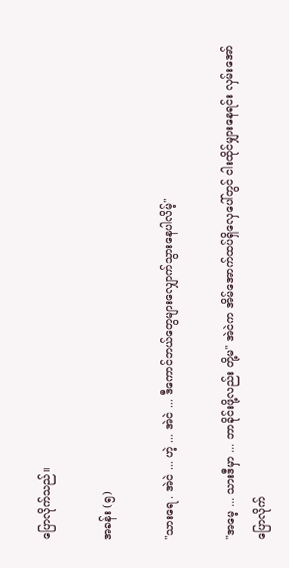ပြောလိုက်သည်။

အခန်း (၅)

"သားရေ . အဲငဲ ... ဟဲ့ ... အဲငဲ ... ဒီကောင်ဘယ်တွေများလျှောက်သွားနေပါလိမ့်"

"အမေ့ ... သားဒီမှာ ... ဘာခိုင်းဖို့လည်း တို့မ" အဲငဲက အိမ်အောက်ထပ်ရှိလှေပေါ်တွင် ငါးထိုင်မျှားနေရင်း လှမ်းအော်ပြောလိုက်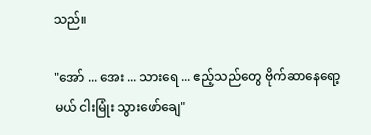သည်။

"အော် ... အေး ... သားရေ ... ဧည့်သည်တွေ ဗိုက်ဆာနေရော့မယ် ငါးမြုံး သွားဖော်ချေ"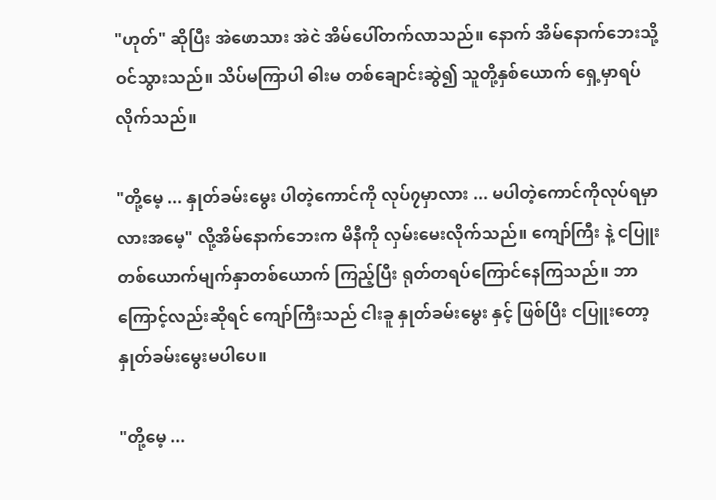"ဟုတ်" ဆိုပြီး အဲဖောသား အဲငဲ အိမ်ပေါ်တက်လာသည်။ နောက် အိမ်နောက်ဘေးသို့ ဝင်သွားသည်။ သိပ်မကြာပါ ဓါးမ တစ်ချောင်းဆွဲ၍ သူတို့နှစ်ယောက် ရှေ့မှာရပ်လိုက်သည်။

"တို့မေ့ ... နှုတ်ခမ်းမွေး ပါတဲ့ကောင်ကို လုပ်၇မှာလား ... မပါတဲ့ကောင်ကိုလုပ်ရမှာလားအမေ့" လို့အိမ်နောက်ဘေးက မိနီကို လှမ်းမေးလိုက်သည်။ ကျော်ကြီး နဲ့ ငပြူး တစ်ယောက်မျက်နှာတစ်ယောက် ကြည့်ပြီး ရုတ်တရပ်ကြောင်နေကြသည်။ ဘာကြောင့်လည်းဆိုရင် ကျော်ကြီးသည် ငါးခူ နှုတ်ခမ်းမွေး နှင့် ဖြစ်ပြီး ငပြူးတော့ နှုတ်ခမ်းမွေးမပါပေ။

"တို့မေ့ ...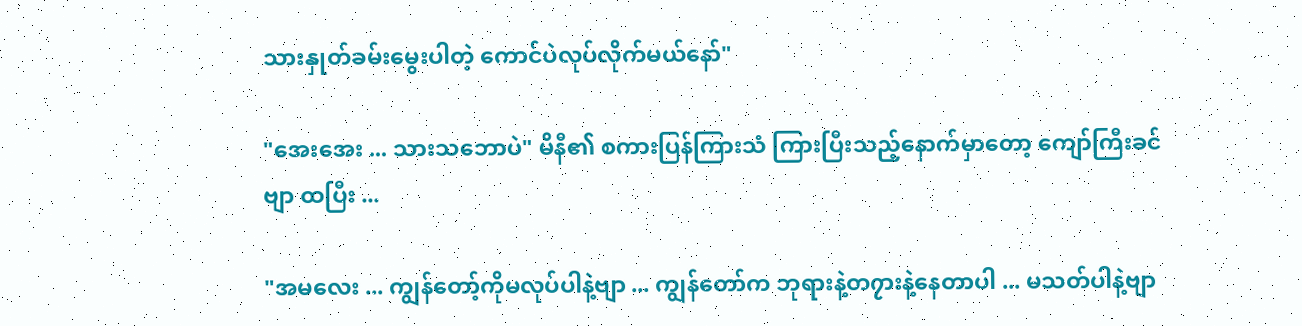သားနှုတ်ခမ်းမွေးပါတဲ့ ကောင်ပဲလုပ်လိုက်မယ်နော်"

"အေးအေး ... သားသဘောပဲ" မိနီ၏ စကားပြန်ကြားသံ ကြားပြီးသည့်နောက်မှာတော့ ကျော်ကြီးခင်ဗျာ ထပြီး ...

"အမလေး ... ကျွန်တော့်ကိုမလုပ်ပါနဲ့ဗျာ ... ကျွန်တော်က ဘုရားနဲ့တ၇ားနဲ့နေတာပါ ... မသတ်ပါနဲ့ဗျာ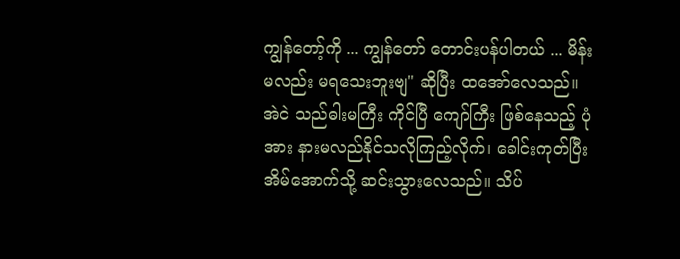ကျွန်တော့်ကို ... ကျွန်တော် တောင်းပန်ပါတယ် ... မိန်းမလည်း မရသေးဘူးဗျ" ဆိုပြီး ထအော်လေသည်။ အဲငဲ သည်ဓါးမကြီး ကိုင်ပြီ ကျော်ကြီး ဖြစ်နေသည့် ပုံအား နားမလည်နိုင်သလိုကြည့်လိုက်၊ ခေါင်းကုတ်ပြီး အိမ်အောက်သို့ ဆင်းသွားလေသည်။ သိပ်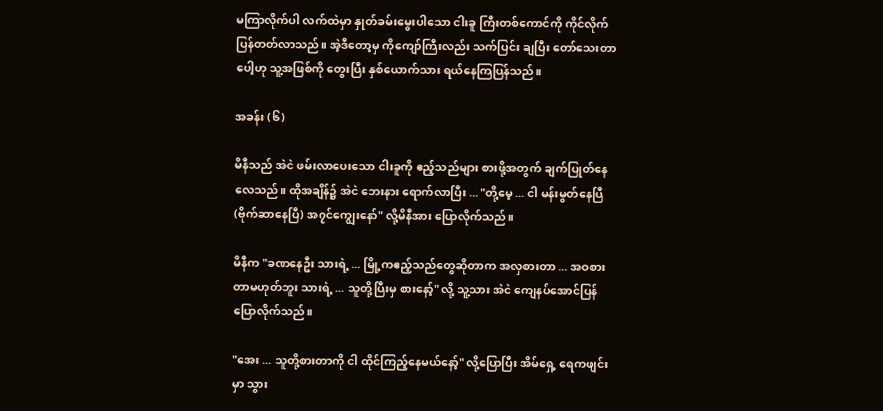မကြာလိုက်ပါ လက်ထဲမှာ နှုတ်ခမ်းမွေးပါသော ငါးခူ ကြီးတစ်ကောင်ကို ကိုင်လိုက်ပြန်တတ်လာသည်။ အဲ့ဒီတော့မှ ကိုကျော်ကြီးလည်း သက်ပြင်း ချပြီး တော်သေးတာပေါ့ဟု သူ့အဖြစ်ကို တွေးပြီး နှစ်ယောက်သား ရယ်နေကြပြန်သည်။

အခန်း (၆)

မိနီသည် အဲငဲ ဖမ်းလာပေးသော ငါးခူကို ဧည့်သည်များ စားဖို့အတွက် ချက်ပြုတ်နေလေသည်။ ထိုအချိန်၌ အဲငဲ ဘေးနား ရောက်လာပြီး ... "တို့မေ့ ... ငါ မန်းမွတ်နေပြီ (ဗိုက်ဆာနေပြီ) အ၇င်ကျွေးနော်" လို့မိနီအား ပြောလိုက်သည်။

မိနီက "ခဏနေဦး သားရဲ့ ... မြို့ကဧည့်သည်တွေဆိုတာက အလှစားတာ ... အဝစားတာမဟုတ်ဘူး သားရဲ့ ... သူတို့ပြီးမှ စားနော့်" လို့ သူ့သား အဲငဲ ကျေနပ်အောင်ပြန်ပြောလိုက်သည်။

"အေး ... သူတို့စားတာကို ငါ ထိုင်ကြည့်နေမယ်နော့်" လို့ပြောပြီး အိမ်ရှေ့ ရေကဖျင်းမှာ သွား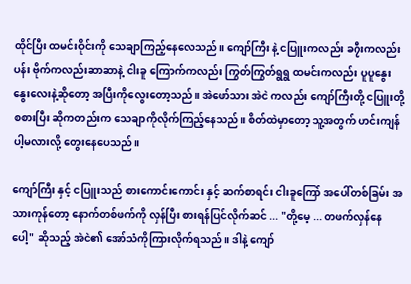ထိုင်ပြီး ထမင်းဝိုင်းကို သေချာကြည့်နေလေသည်။ ကျော်ကြီး နဲ့ ငပြူးကလည်း ခ၇ီးကလည်းပန်း ဗိုက်ကလည်းဆာဆာနဲ့ ငါးခူ ကြောက်ကလည်း ကြွတ်ကြွတ်ရွရွ ထမင်းကလည်း ပူပူနွေးနွေးလေးနဲ့ဆိုတော့ အပြီးကိုလွေးတော့သည်။ အဲဖော်သား အဲငဲ ကလည်း ကျော်ကြီးတို့ ငပြူးတို့ စစားပြီး ဆိုကတည်းက သေချာကိုလိုက်ကြည့်နေသည်။ စိတ်ထဲမှာတော့ သူ့အတွက် ဟင်းကျန်ပါ့မလားလို့ တွေးနေပေသည်။

ကျော်ကြီး နှင့် ငပြူးသည် စားကောင်းကောင်း နှင့် ဆက်စာရင်း ငါးခူကြော် အပေါ်တစ်ခြမ်း အသားကုန်တော့ နောက်တစ်ဖက်ကို လှန်ပြီး စားရန်ပြင်လိုက်ဆင် ... "တို့မေ့ ... တဖက်လှန်နေပေါ့" ဆိုသည့် အဲငဲ၏ အော်သံကိုကြားလိုက်ရသည်။ ဒါနဲ့ ကျော်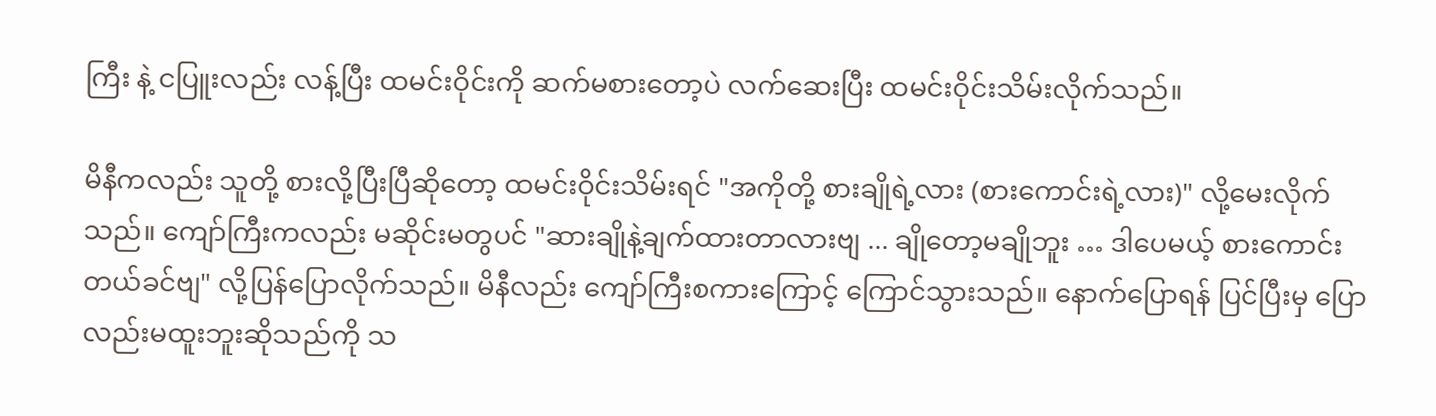ကြီး နဲ့ ငပြူးလည်း လန့်ပြီး ထမင်းဝိုင်းကို ဆက်မစားတော့ပဲ လက်ဆေးပြီး ထမင်းဝိုင်းသိမ်းလိုက်သည်။

မိနီကလည်း သူတို့ စားလို့ပြီးပြီဆိုတော့ ထမင်းဝိုင်းသိမ်းရင် "အကိုတို့ စားချိုရဲ့လား (စားကောင်းရဲ့လား)" လို့မေးလိုက်သည်။ ကျော်ကြီးကလည်း မဆိုင်းမတွပင် "ဆားချိုနဲ့ချက်ထားတာလားဗျ ... ချိုတော့မချိုဘူး … ဒါပေမယ့် စားကောင်းတယ်ခင်ဗျ" လို့ပြန်ပြောလိုက်သည်။ မိနီလည်း ကျော်ကြီးစကားကြောင့် ကြောင်သွားသည်။ နောက်ပြောရန် ပြင်ပြီးမှ ပြောလည်းမထူးဘူးဆိုသည်ကို သ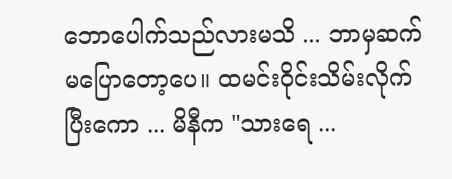ဘောပေါက်သည်လားမသိ ... ဘာမှဆက်မပြောတော့ပေ။ ထမင်းဝိုင်းသိမ်းလိုက်ပြီးကော ... မိနီက "သားရေ ...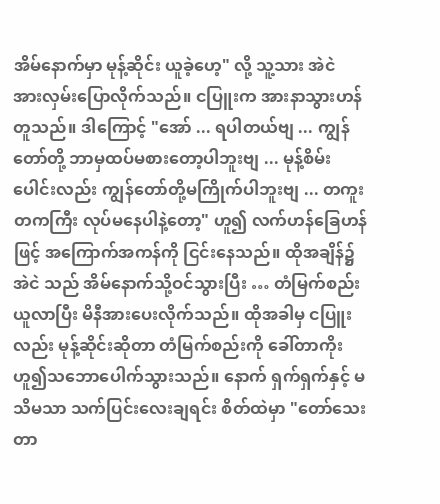အိမ်နောက်မှာ မုန့်ဆိုင်း ယူခဲ့ဟေ့" လို့ သူ့သား အဲငဲ အားလှမ်းပြောလိုက်သည်။ ငပြူးက အားနာသွားဟန်တူသည်။ ဒါကြောင့် "အော် ... ရပါတယ်ဗျ ... ကျွန်တော်တို့ ဘာမှထပ်မစားတော့ပါဘူးဗျ ... မုန့်စိမ်းပေါင်းလည်း ကျွန်တော်တို့မကြိုက်ပါဘူးဗျ ... တကူးတကကြီး လုပ်မနေပါနဲ့တော့" ဟူ၍ လက်ဟန်ခြေဟန်ဖြင့် အကြောက်အကန်ကို ငြင်းနေသည်။ ထိုအချိန်၌ အဲငဲ သည် အိမ်နောက်သို့ဝင်သွားပြီး … တံမြက်စည်း ယူလာပြီး မိနီအားပေးလိုက်သည်။ ထိုအခါမှ ငပြူးလည်း မုန့်ဆိုင်းဆိုတာ တံမြက်စည်းကို ခေါ်တာကိုး ဟူ၍သဘောပေါက်သွားသည်။ နောက် ရှက်ရှက်နှင့် မသိမသာ သက်ပြင်းလေးချရင်း စိတ်ထဲမှာ "တော်သေးတာ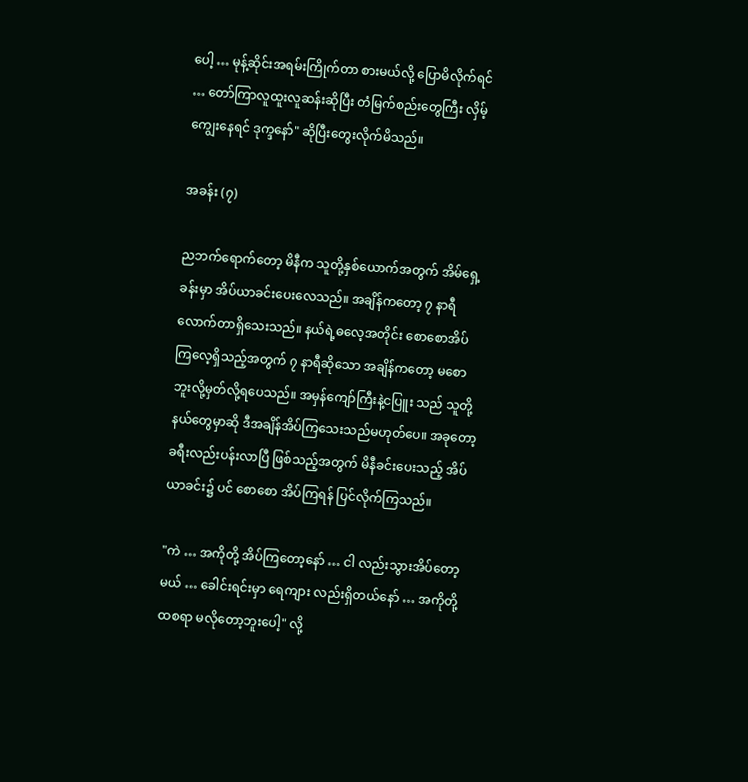ပေါ့ … မုန့်ဆိုင်းအရမ်းကြိုက်တာ စားမယ်လို့ ပြောမိလိုက်ရင် … တော်ကြာလူထူးလူဆန်းဆိုပြီး တံမြက်စည်းတွေကြီး လှိမ့်ကျွေးနေရင် ဒုက္ဒနော်" ဆိုပြီးတွေးလိုက်မိသည်။

အခန်း (၇)

ညဘက်ရောက်တော့ မိနီက သူတို့နှစ်ယောက်အတွက် အိမ်ရှေ့ခန်းမှာ အိပ်ယာခင်းပေးလေသည်။ အချိန်ကတော့ ၇ နာရီလောက်တာရှိသေးသည်။ နယ်ရဲ့ဓလေ့အတိုင်း စောစောအိပ်ကြလေ့ရှိသည့်အတွက် ၇ နာရီဆိုသော အချိန်ကတော့ မစောဘူးလို့မှတ်လို့ရပေသည်။ အမှန်ကျော်ကြီးနဲ့ငပြူး သည် သူတို့နယ်တွေမှာဆို ဒီအချိန်အိပ်ကြသေးသည်မဟုတ်ပေ။ အခုတော့ ခရီးလည်းပန်းလာပြီ ဖြစ်သည့်အတွက် မိနီခင်းပေးသည့် အိပ်ယာခင်း၌ ပင် စောစော အိပ်ကြရန် ပြင်လိုက်ကြသည်။

"ကဲ … အကိုတို့ အိပ်ကြတော့နော် … ငါ လည်းသွားအိပ်တော့မယ် … ခေါင်းရင်းမှာ ရေကျား လည်းရှိတယ်နော် … အကိုတို့ထစရာ မလိုတော့ဘူးပေါ့" လို့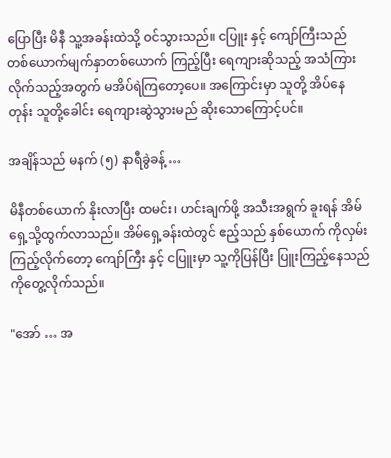ပြောပြီး မိနီ သူ့အခန်းထဲသို့ ဝင်သွားသည်။ ငပြူး နှင့် ကျော်ကြီးသည် တစ်ယောက်မျက်နှာတစ်ယောက် ကြည့်ပြီး ရေကျားဆိုသည့် အသံကြားလိုက်သည့်အတွက် မအိပ်ရဲကြတော့ပေ။ အကြောင်းမှာ သူတို့ အိပ်နေတုန်း သူတို့ခေါင်း ရေကျားဆွဲသွားမည် ဆိုးသောကြောင့်ပင်။

အချိန်သည် မနက် (၅) နာရီခွဲခန့် …

မိနီတစ်ယောက် နိုးလာပြီး ထမင်း၊ ဟင်းချက်ဖို့ အသီးအရွက် ခူးရန် အိမ်ရှေ့သို့ထွက်လာသည်။ အိမ်ရှေ့ခန်းထဲတွင် ဧည့်သည် နှစ်ယောက် ကိုလှမ်းကြည့်လိုက်တော့ ကျော်ကြီး နှင့် ငပြူးမှာ သူ့ကိုပြန်ပြီး ပြူးကြည့်နေသည်ကိုတွေ့လိုက်သည်။

"အော် … အ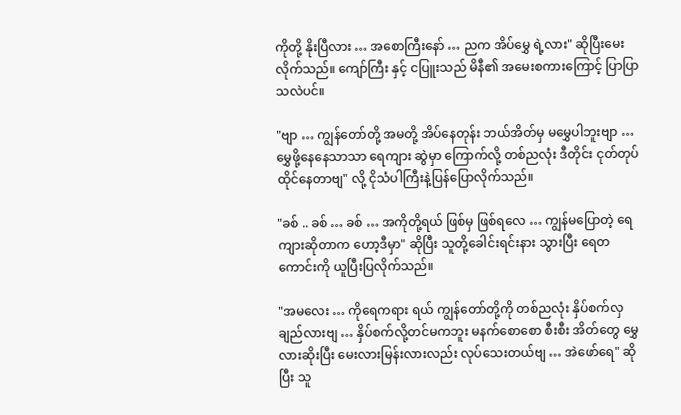ကိုတို့ နိုးပြီလား … အစောကြီးနော် … ညက အိပ်မွှေ ရဲ့လား" ဆိုပြီးမေးလိုက်သည်။ ကျော်ကြီး နှင့် ငပြူးသည် မိနီ၏ အမေးစကားကြောင့် ပြာပြာသလဲပင်။

"ဗျာ … ကျွန်တော်တို့ အမတို့ အိပ်နေတုန်း ဘယ်အိတ်မှ မမွှေပါဘူးဗျာ … မွှေဖို့နေနေသာသာ ရေကျား ဆွဲမှာ ကြောက်လို့ တစ်ညလုံး ဒီတိုင်း ငုတ်တုပ်ထိုင်နေတာဗျ" လို့ ငိုသံပါကြီးနဲ့ပြန်ပြောလိုက်သည်။

"ခစ် .. ခစ် … ခစ် … အကိုတို့ရယ် ဖြစ်မှ ဖြစ်ရလေ … ကျွန်မပြောတဲ့ ရေကျားဆိုတာက ဟော့ဒီမှာ" ဆိုပြီး သူတို့ခေါင်းရင်းနား သွားပြီး ရေတကောင်းကို ယူပြီးပြလိုက်သည်။

"အမလေး … ကိုရေကရား ရယ် ကျွန်တော်တို့ကို တစ်ညလုံး နှိပ်စက်လှချည်လားဗျ … နှိပ်စက်လို့တင်မကဘူး မနက်စောစော စီးစီး အိတ်တွေ မွှေလားဆိုးပြီး မေးလားမြန်းလားလည်း လုပ်သေးတယ်ဗျ … အဲဖော်ရေ" ဆိုပြီး သူ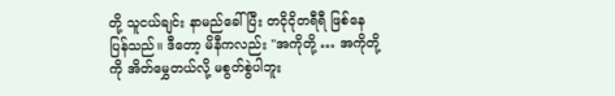တို့ သူငယ်ချင်း နာမည်ခေါ်ပြီး တငိုငိုတရီရီ ဖြစ်နေပြန်သည်။ ဒီတော့ မိနီကလည်း "အကိုတို့ … အကိုတို့ကို အိတ်မွှေတယ်လို့ မစွတ်စွဲပါဘူး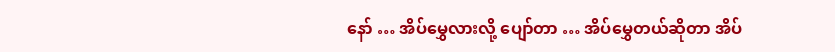နော် … အိပ်မွှေလားလို့ ပျော်တာ … အိပ်မွှေတယ်ဆိုတာ အိပ်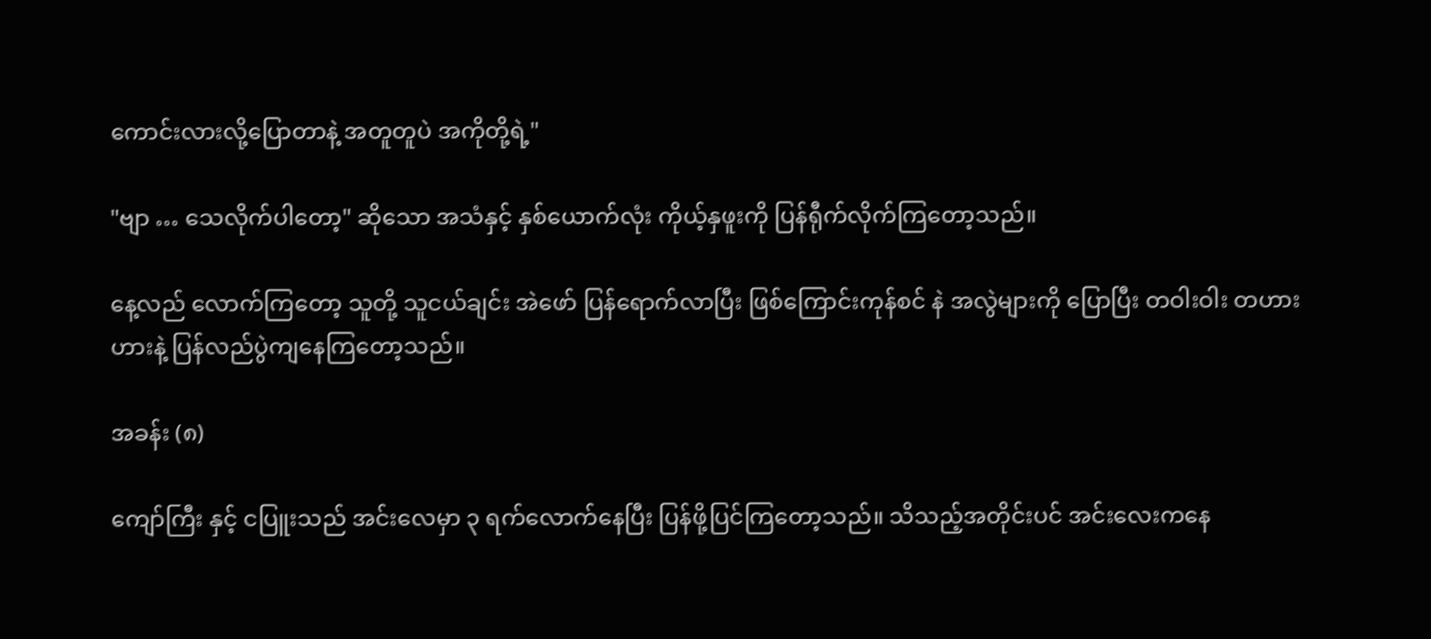ကောင်းလားလို့ပြောတာနဲ့ အတူတူပဲ အကိုတို့ရဲ့"

"ဗျာ … သေလိုက်ပါတော့" ဆိုသော အသံနှင့် နှစ်ယောက်လုံး ကိုယ့်နှဖူးကို ပြန်ရီုက်လိုက်ကြတော့သည်။

နေ့လည် လောက်ကြတော့ သူတို့ သူငယ်ချင်း အဲဖော် ပြန်ရောက်လာပြီး ဖြစ်ကြောင်းကုန်စင် နဲ အလွဲများကို ပြောပြီး တဝါးဝါး တဟားဟားနဲ့ ပြန်လည်ပွဲကျနေကြတော့သည်။

အခန်း (၈)

ကျော်ကြီး နှင့် ငပြူးသည် အင်းလေမှာ ၃ ရက်လောက်နေပြီး ပြန်ဖို့ပြင်ကြတော့သည်။ သိသည့်အတိုင်းပင် အင်းလေးကနေ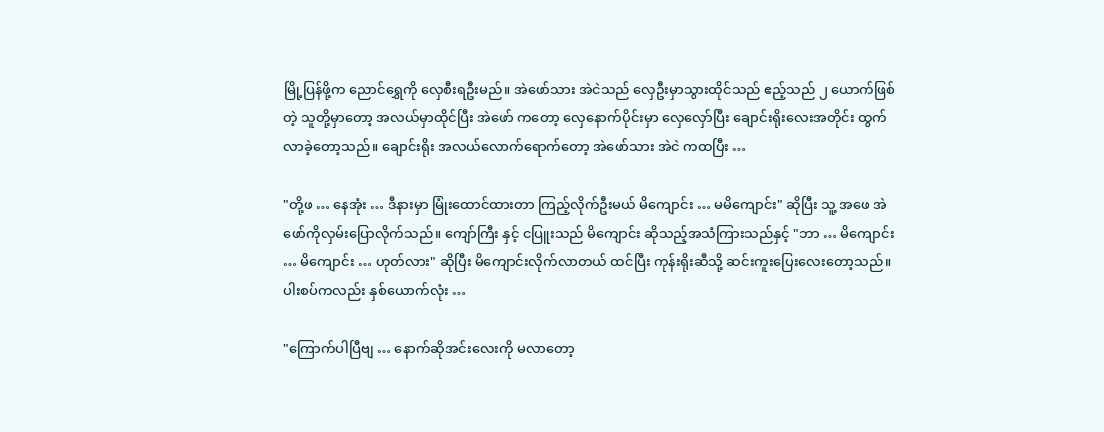မြို့ပြန်ဖို့က ညောင်ရွှေကို လှေစီးရဦးမည်။ အဲဖော်သား အဲငဲသည် လှေဦးမှာသွားထိုင်သည် ဧည့်သည် ၂ ယောက်ဖြစ်တဲ့ သူတို့မှာတော့ အလယ်မှာထိုင်ပြီး အဲဖော် ကတော့ လှေနောက်ပိုင်းမှာ လှေလှော်ပြီး ချောင်းရိုးလေးအတိုင်း ထွက်လာခဲ့တော့သည်။ ချောင်းရိုး အလယ်လောက်ရောက်တော့ အဲဖော်သား အဲငဲ ကထပြီး …

"တို့ဖ … နေအုံး … ဒီနားမှာ မြုံးထောင်ထားတာ ကြည့်လိုက်ဦးမယ် မိကျောင်း … မမိကျောင်း" ဆိုပြီး သူ့ အဖေ အဲဖော်ကိုလှမ်းပြောလိုက်သည်။ ကျော်ကြီး နှင့် ငပြူးသည် မိကျောင်း ဆိုသည့်အသံကြားသည်နှင့် "ဘာ … မိကျောင်း … မိကျောင်း … ဟုတ်လား" ဆိုပြီး မိကျောင်းလိုက်လာတယ် ထင်ပြီး ကုန်းရိုးဆီသို့ ဆင်းကူးပြေးလေးတော့သည်။ ပါးစပ်ကလည်း နှစ်ယောက်လုံး …

"ကြောက်ပါပြီဗျ … နောက်ဆိုအင်းလေးကို မလာတော့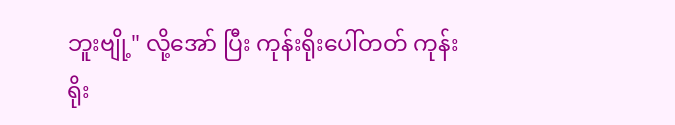ဘူးဗျို့" လို့အော် ပြီး ကုန်းရိုးပေါ်တတ် ကုန်းရိုး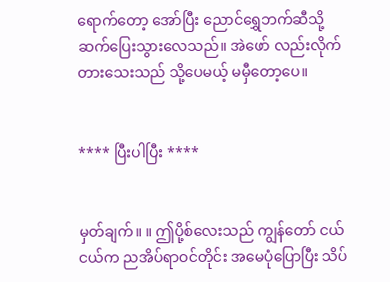ရောက်တော့ အော်ပြီး ညောင်ရွှေဘက်ဆီသို့ ဆက်ပြေးသွားလေသည်။ အဲဖော် လည်းလိုက်တားသေးသည် သို့ပေမယ့် မမှီတော့ပေ။


**** ပြီးပါပြီး ****


မှတ်ချက်။ ။ ဤပို့စ်လေးသည် ကျွန်တော် ငယ်ငယ်က ညအိပ်ရာဝင်တိုင်း အမေပုံပြောပြီး သိပ်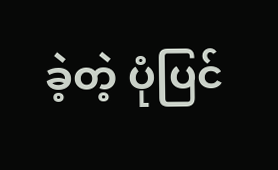ခဲ့တဲ့ ပုံပြင်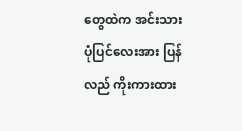တွေထဲက အင်းသားပုံပြင်လေးအား ပြန်လည် ကိုးကားထား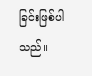ခြင်းဖြစ်ပါသည်။